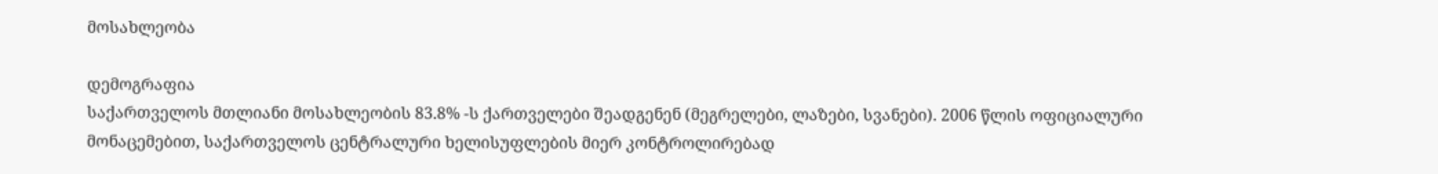მოსახლეობა

დემოგრაფია
საქართველოს მთლიანი მოსახლეობის 83.8% -ს ქართველები შეადგენენ (მეგრელები, ლაზები, სვანები). 2006 წლის ოფიციალური მონაცემებით, საქართველოს ცენტრალური ხელისუფლების მიერ კონტროლირებად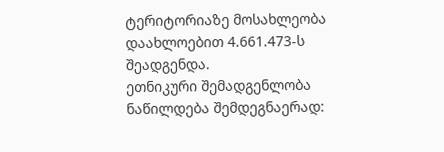ტერიტორიაზე მოსახლეობა დაახლოებით 4.661.473-ს შეადგენდა.
ეთნიკური შემადგენლობა ნაწილდება შემდეგნაერად: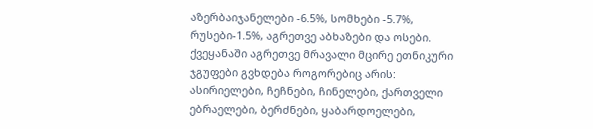აზერბაიჯანელები -6.5%, სომხები -5.7%, რუსები-1.5%, აგრეთვე აბხაზები და ოსები. ქვეყანაში აგრეთვე მრავალი მცირე ეთნიკური ჯგუფები გვხდება როგორებიც არის: ასირიელები, ჩეჩნები, ჩინელები, ქართველი ებრაელები, ბერძნები, ყაბარდოელები,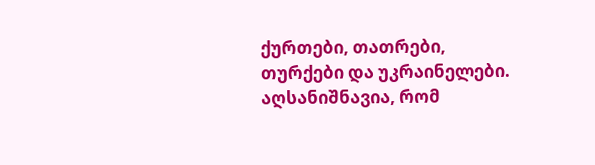ქურთები, თათრები, თურქები და უკრაინელები. აღსანიშნავია, რომ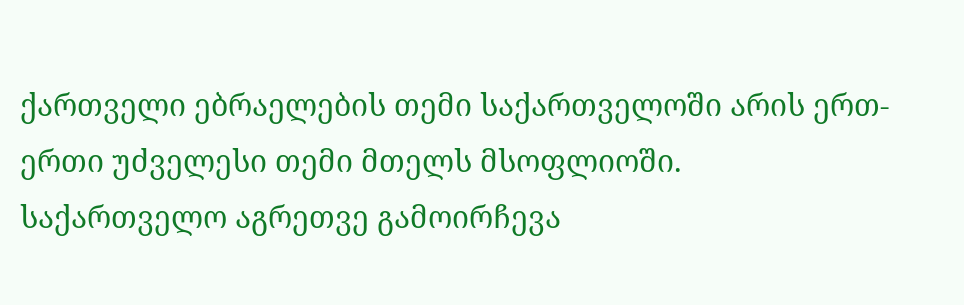ქართველი ებრაელების თემი საქართველოში არის ერთ-ერთი უძველესი თემი მთელს მსოფლიოში.
საქართველო აგრეთვე გამოირჩევა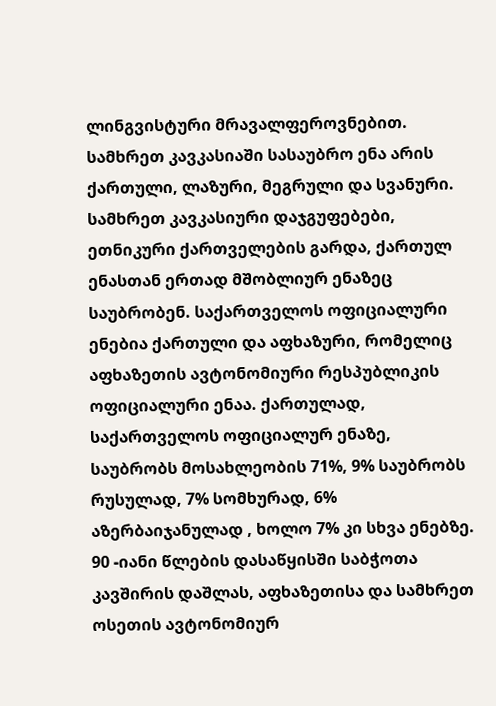ლინგვისტური მრავალფეროვნებით. სამხრეთ კავკასიაში სასაუბრო ენა არის ქართული, ლაზური, მეგრული და სვანური. სამხრეთ კავკასიური დაჯგუფებები, ეთნიკური ქართველების გარდა, ქართულ ენასთან ერთად მშობლიურ ენაზეც საუბრობენ. საქართველოს ოფიციალური ენებია ქართული და აფხაზური, რომელიც აფხაზეთის ავტონომიური რესპუბლიკის ოფიციალური ენაა. ქართულად, საქართველოს ოფიციალურ ენაზე, საუბრობს მოსახლეობის 71%, 9% საუბრობს რუსულად, 7% სომხურად, 6% აზერბაიჯანულად , ხოლო 7% კი სხვა ენებზე.
90 -იანი წლების დასაწყისში საბჭოთა კავშირის დაშლას, აფხაზეთისა და სამხრეთ ოსეთის ავტონომიურ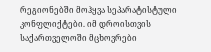რეგიონებში მოჰყვა სეპარატისტული კონფლიქტები. იმ დროისთვის საქართველოში მცხოვრები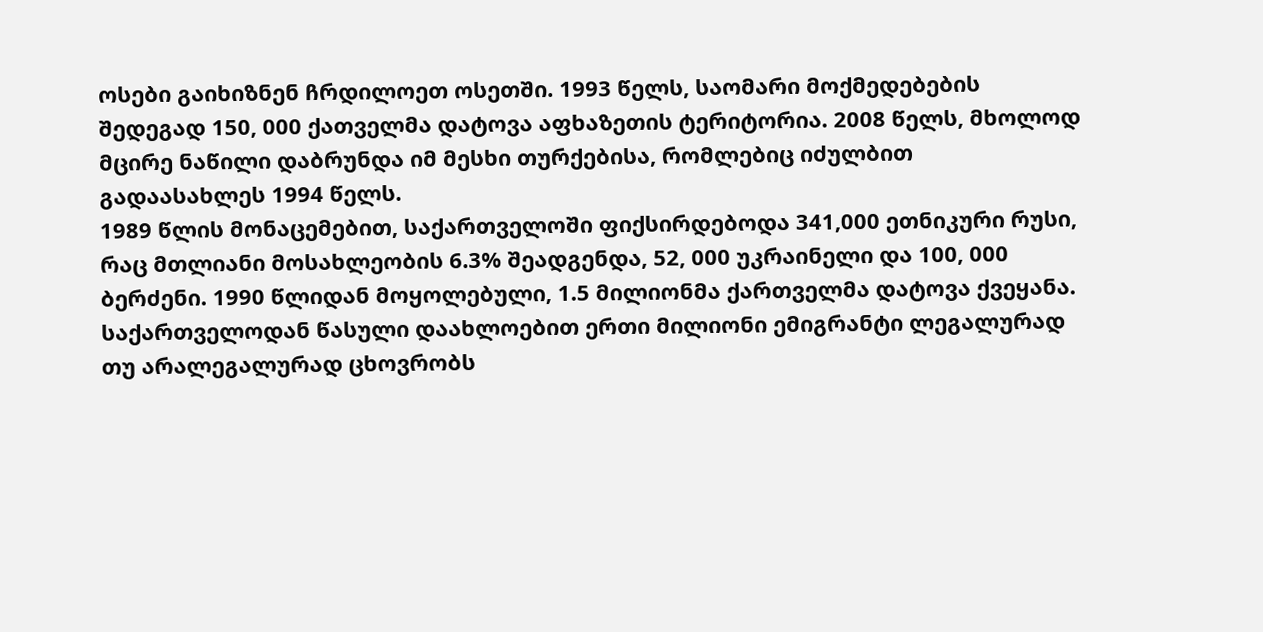ოსები გაიხიზნენ ჩრდილოეთ ოსეთში. 1993 წელს, საომარი მოქმედებების შედეგად 150, 000 ქათველმა დატოვა აფხაზეთის ტერიტორია. 2008 წელს, მხოლოდ მცირე ნაწილი დაბრუნდა იმ მესხი თურქებისა, რომლებიც იძულბით გადაასახლეს 1994 წელს.
1989 წლის მონაცემებით, საქართველოში ფიქსირდებოდა 341,000 ეთნიკური რუსი, რაც მთლიანი მოსახლეობის 6.3% შეადგენდა, 52, 000 უკრაინელი და 100, 000 ბერძენი. 1990 წლიდან მოყოლებული, 1.5 მილიონმა ქართველმა დატოვა ქვეყანა. საქართველოდან წასული დაახლოებით ერთი მილიონი ემიგრანტი ლეგალურად თუ არალეგალურად ცხოვრობს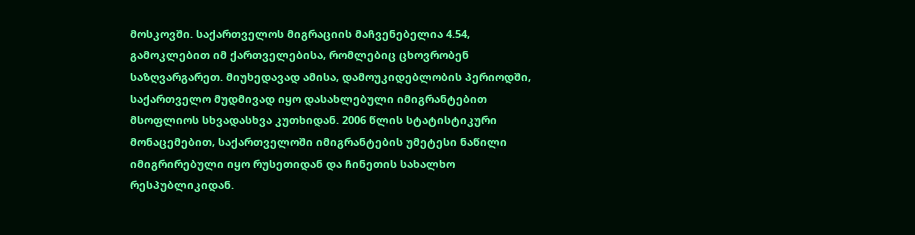მოსკოვში. საქართველოს მიგრაციის მაჩვენებელია 4.54, გამოკლებით იმ ქართველებისა, რომლებიც ცხოვრობენ საზღვარგარეთ. მიუხედავად ამისა, დამოუკიდებლობის პერიოდში, საქართველო მუდმივად იყო დასახლებული იმიგრანტებით მსოფლიოს სხვადასხვა კუთხიდან. 2006 წლის სტატისტიკური მონაცემებით, საქართველოში იმიგრანტების უმეტესი ნაწილი იმიგრირებული იყო რუსეთიდან და ჩინეთის სახალხო რესპუბლიკიდან.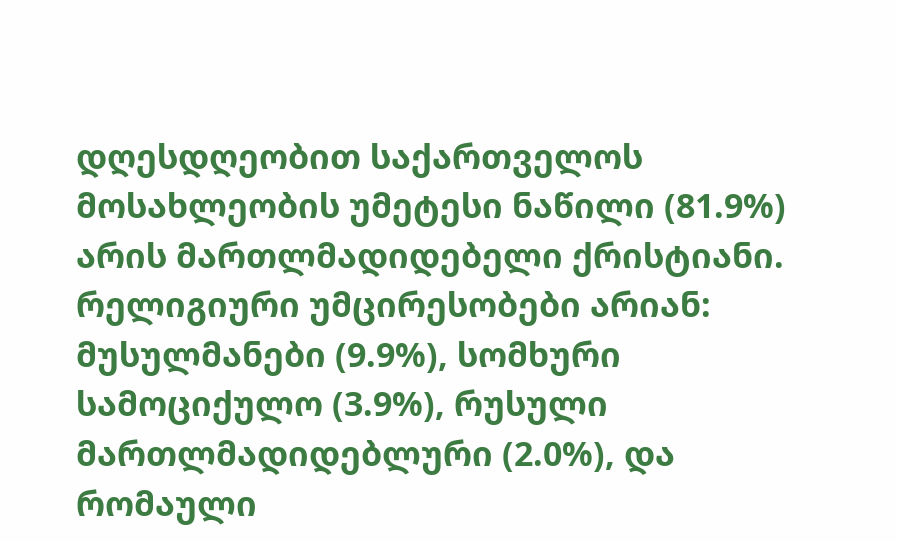დღესდღეობით საქართველოს მოსახლეობის უმეტესი ნაწილი (81.9%) არის მართლმადიდებელი ქრისტიანი. რელიგიური უმცირესობები არიან: მუსულმანები (9.9%), სომხური სამოციქულო (3.9%), რუსული მართლმადიდებლური (2.0%), და რომაული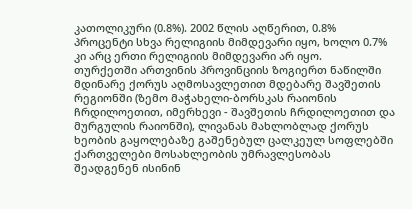კათოლიკური (0.8%). 2002 წლის აღწერით, 0.8% პროცენტი სხვა რელიგიის მიმდევარი იყო, ხოლო 0.7% კი არც ერთი რელიგიის მიმდევარი არ იყო.
თურქეთში ართვინის პროვინციის ზოგიერთ ნაწილში მდინარე ქორუს აღმოსავლეთით მდებარე შავშეთის რეგიონში (ზემო მაჭახელი-ბორსკას რაიონის ჩრდილოეთით, იმერხევი - შავშეთის ჩრდილოეთით და მურგულის რაიონში), ლივანას მახლობლად ქორუს ხეობის გაყოლებაზე გაშენებულ ცალკეულ სოფლებში ქართველები მოსახლეობის უმრავლესობას შეადგენენ ისინინ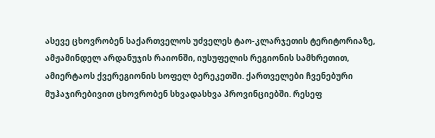ასევე ცხოვრობენ საქართველოს უძველეს ტაო-კლარჯეთის ტერიტორიაზე, ამჟამინდელ არდანუჯის რაიონში, იუსუფელის რეგიონის სამხრეთით, ამიერტაოს ქვერეგიონის სოფელ ბერეკეთში. ქართველები ჩვენებური მუჰაჯირებივით ცხოვრობენ სხვადასხვა პროვინციებში. რესეფ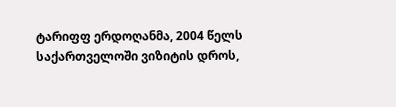ტარიფფ ერდოღანმა, 2004 წელს საქართველოში ვიზიტის დროს,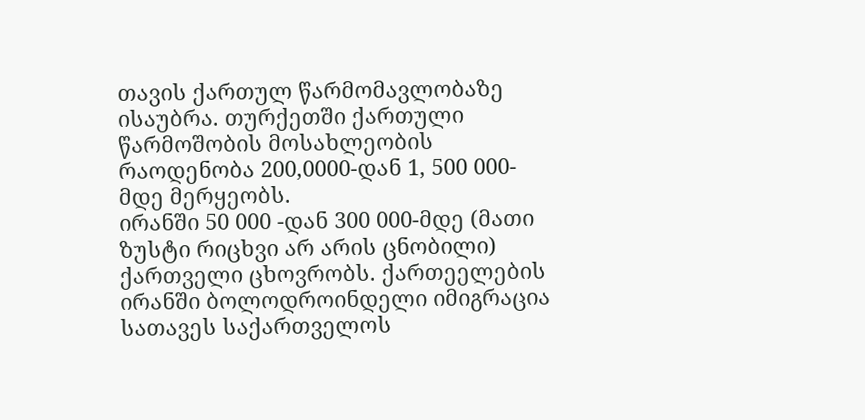თავის ქართულ წარმომავლობაზე ისაუბრა. თურქეთში ქართული წარმოშობის მოსახლეობის რაოდენობა 200,0000-დან 1, 500 000-მდე მერყეობს.
ირანში 50 000 -დან 300 000-მდე (მათი ზუსტი რიცხვი არ არის ცნობილი) ქართველი ცხოვრობს. ქართეელების ირანში ბოლოდროინდელი იმიგრაცია სათავეს საქართველოს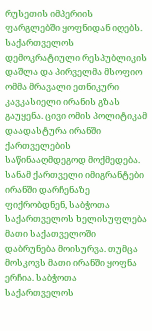რუსეთის იმპერიის ფარგლებში ყოფნიდან იღებს. საქართველოს დემოკრატიული რესპუბლიკის დაშლა და პირველმა მსოფიო ომმა მრავალი ეთნიკური კავკასიელი ირანის გზას გაუყენა. ცივი ომის პოლიტიკამ დაადასტურა ირანში ქართველების საწინააღმდეგოდ მოქმედება. სანამ ქართველი იმიგრანტები ირანში დარჩენაზე ფიქრობდნენ, საბჭოთა საქართველოს ხელისუფლება მათი საქათველოში დაბრუნება მოისურვა. თუმცა მოსკოვს მათი ირანში ყოფნა ერჩია. საბჭოთა საქართველოს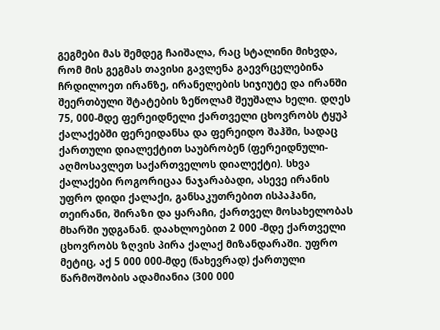გეგმები მას შემდეგ ჩაიშალა, რაც სტალინი მიხვდა, რომ მის გეგმას თავისი გავლენა გაევრცელებინა ჩრდილოეთ ირანზე, ირანელების სიჯიუტე და ირანში შეერთბული შტატების ზეწოლამ შეუშალა ხელი. დღეს 75, 000-მდე ფერეიდნელი ქართველი ცხოვრობს ტყუპ ქალაქებში ფერეიდანსა და ფერეიდო შაჰში, სადაც ქართული დიალექტით საუბრობენ (ფერეიდნული-აღმოსავლეთ საქართველოს დიალექტი). სხვა ქალაქები როგორიცაა ნაჯარაბადი, ასევე ირანის უფრო დიდი ქალაქი, განსაკუთრებით ისპაჰანი, თეირანი, შირაზი და ყარაჩი, ქართველ მოსახელობას მხარში უდგანან. დაახლოებით 2 000 -მდე ქართველი ცხოვრობს ზღვის პირა ქალაქ მიზანდარაში. უფრო მეტიც, აქ 5 000 000-მდე (ნახევრად) ქართული წარმოშობის ადამიანია (300 000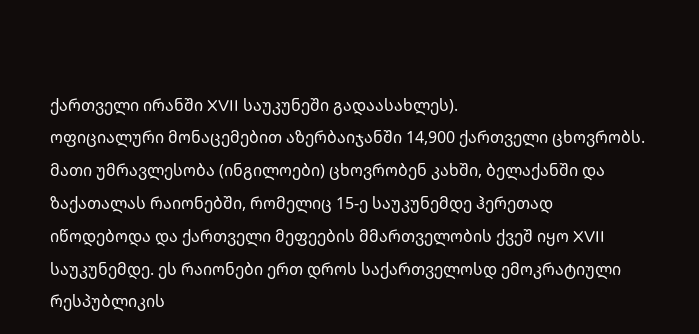ქართველი ირანში XVII საუკუნეში გადაასახლეს).
ოფიციალური მონაცემებით აზერბაიჯანში 14,900 ქართველი ცხოვრობს. მათი უმრავლესობა (ინგილოები) ცხოვრობენ კახში, ბელაქანში და ზაქათალას რაიონებში, რომელიც 15-ე საუკუნემდე ჰერეთად იწოდებოდა და ქართველი მეფეების მმართველობის ქვეშ იყო XVII საუკუნემდე. ეს რაიონები ერთ დროს საქართველოსდ ემოკრატიული რესპუბლიკის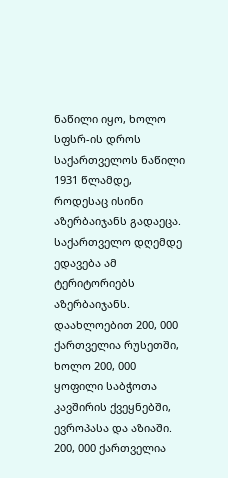ნაწილი იყო, ხოლო სფსრ-ის დროს საქართველოს ნაწილი 1931 წლამდე, როდესაც ისინი აზერბაიჯანს გადაეცა. საქართველო დღემდე ედავება ამ ტერიტორიებს აზერბაიჯანს.
დაახლოებით 200, 000 ქართველია რუსეთში, ხოლო 200, 000 ყოფილი საბჭოთა კავშირის ქვეყნებში, ევროპასა და აზიაში. 200, 000 ქართველია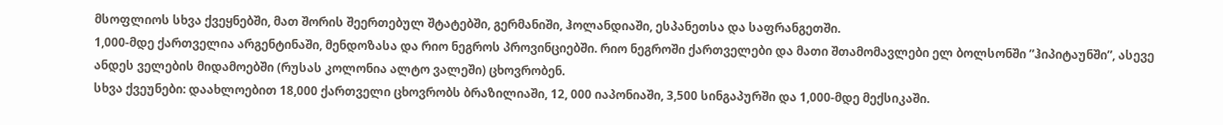მსოფლიოს სხვა ქვეყნებში, მათ შორის შეერთებულ შტატებში, გერმანიში, ჰოლანდიაში, ესპანეთსა და საფრანგეთში.
1,000-მდე ქართველია არგენტინაში, მენდოზასა და რიო ნეგროს პროვინციებში. რიო ნეგროში ქართველები და მათი შთამომავლები ელ ბოლსონში ”ჰიპიტაუნში”, ასევე ანდეს ველების მიდამოებში (რუსას კოლონია ალტო ვალეში) ცხოვრობენ.
სხვა ქვეუნები: დაახლოებით 18,000 ქართველი ცხოვრობს ბრაზილიაში, 12, 000 იაპონიაში, 3,500 სინგაპურში და 1,000-მდე მექსიკაში.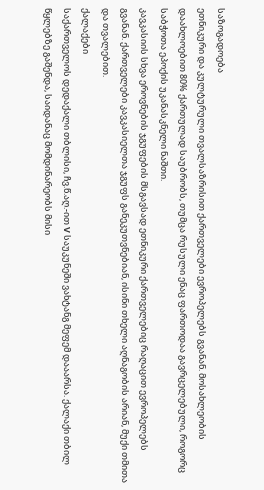საზოგადოება
ეთნიკური და კულტურული თვალსაზრისით ქართველები ევროპელებს გვანან. მოსახლეობის დაახლოებით 80% ქართულად საუბრობს, თუმცა რუსული ენაც ფართოდაა გავრცელებული, როგორც საბჭოთა ეპოქის უკანასკნელი ნაშთი.
კავკასიის სხვა ეროვნების ჯგუფების მსგავსად ეთნიკური ქართველებიც რაღაცით ევროპელებს გვანან. ქართველები კავკასიელთა ჯგუფს განეკუთვნებიან, ისინი თხელი აღნაგობის არიან, მუქი თმითა და თვალებით.
ქალაქები
საქართველოს დედაქალი თბლისი, ჩვ.წ.აღ.-ით V საუკუნეში ვახტანგ მეფემ დააარსა. ქალაქი თბილ წყლებზე გაშენდა, საიდანაც მომდინარეობს მისი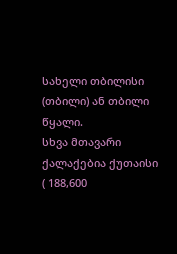სახელი თბილისი (თბილი) ან თბილი წყალი.
სხვა მთავარი ქალაქებია ქუთაისი ( 188,600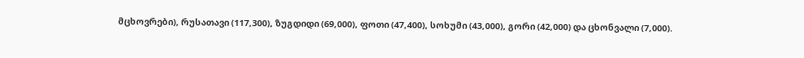მცხოვრები), რუსათავი (117,300), ზუგდიდი (69,000), ფოთი (47,400), სოხუმი (43,000), გორი (42,000) და ცხონვალი (7,000).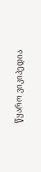წყარო ვიკიპედია